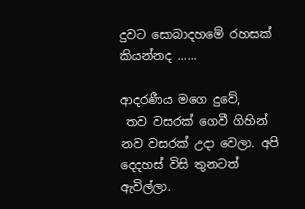දුවට සොබාදහමේ රහසක් කියන්නද ......

ආදරණීය මගෙ දුවේ,
 තව වසරක් ගෙවී ගිහින් නව වසරක් උදා වෙලා. අපි දෙදහස් විසි තුනටත් ඇවිල්ලා.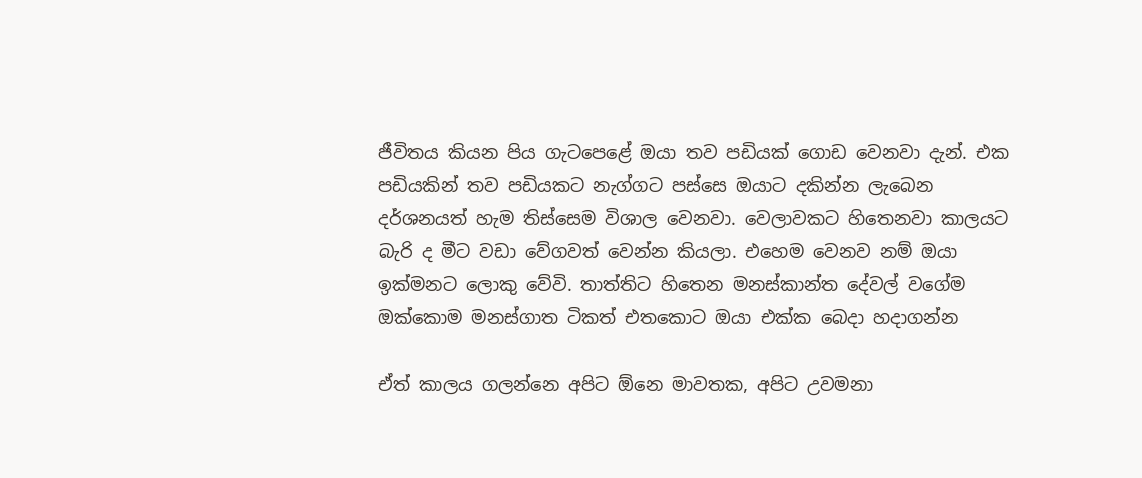ජීවිතය කියන පිය ගැටපෙළේ ඔයා තව පඩියක් ගොඩ වෙනවා දැන්. එක පඩියකින් තව පඩියකට නැග්ගට පස්සෙ ඔයාට දකින්න ලැබෙන දර්ශනයත් හැම තිස්සෙම විශාල වෙනවා. වෙලාවකට හිතෙනවා කාලයට බැරි ද මීට වඩා වේගවත් වෙන්න කියලා. එහෙම වෙනව නම් ඔයා ඉක්මනට ලොකු වේවි. තාත්තිට හිතෙන මනස්කාන්ත දේවල් වගේම ඔක්කොම මනස්ගාත ටිකත් එතකොට ඔයා එක්ක බෙදා හදාගන්න

ඒත් කාලය ගලන්නෙ අපිට ඕනෙ මාවතක, අපිට උවමනා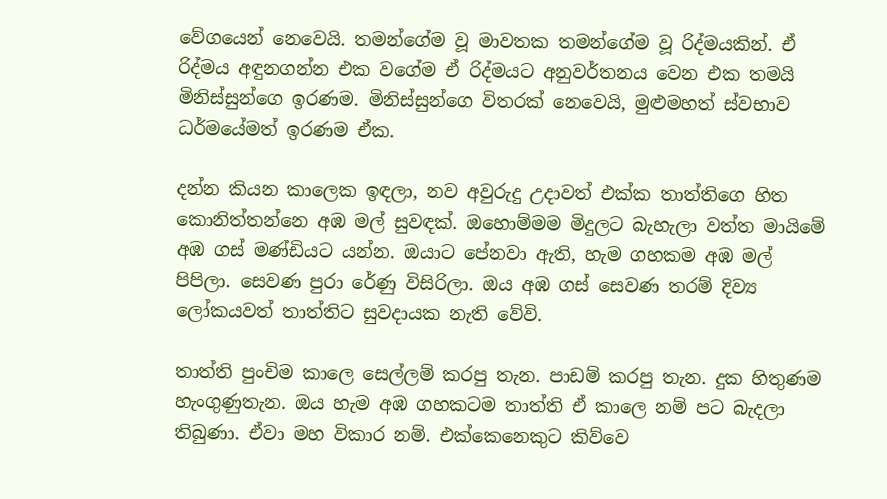වේගයෙන් නෙවෙයි. තමන්ගේම වූ මාවතක තමන්ගේම වූ රිද්මයකින්. ඒ රිද්මය අඳුනගන්න එක වගේම ඒ රිද්මයට අනුවර්තනය වෙන එක තමයි මිනිස්සුන්ගෙ ඉරණම. මිනිස්සුන්ගෙ විතරක් නෙවෙයි, මුළුමහත් ස්වභාව ධර්මයේමත් ඉරණම ඒක.

දන්න කියන කාලෙක ඉඳලා, නව අවුරුදු උදාවත් එක්ක තාත්තිගෙ හිත කොනිත්තන්නෙ අඹ මල් සුවඳක්. ඔහොම්මම මිදුලට බැහැලා වත්ත මායිමේ අඹ ගස් මණ්ඩියට යන්න. ඔයාට පේනවා ඇති, හැම ගහකම අඹ මල් පිපිලා. සෙවණ පුරා රේණු විසිරිලා. ඔය අඹ ගස් සෙවණ තරම් දිව්‍ය ලෝකයවත් තාත්තිට සුවදායක නැති වේවි.

තාත්ති පුංචිම කාලෙ සෙල්ලම් කරපු තැන. පාඩම් කරපු තැන. දුක හිතුණම හැංගුණුතැන. ඔය හැම අඹ ගහකටම තාත්ති ඒ කාලෙ නම් පට බැදලා තිබුණා. ඒවා මහ විකාර නම්. එක්කෙනෙකුට කිව්වෙ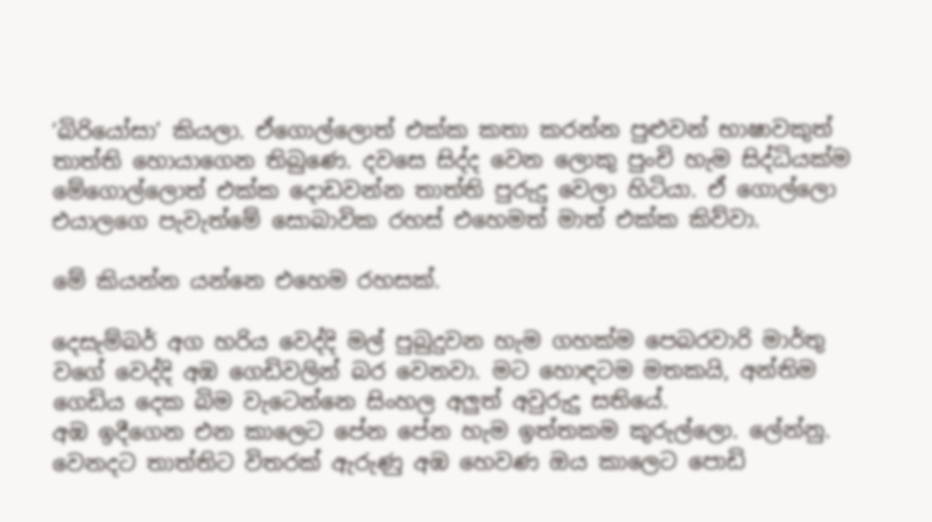‘බිරියෝසා’ කියලා. ඒගොල්ලොත් එක්ක කතා කරන්න පුළුවන් භාෂාවකුත් තාත්ති හොයාගෙන තිබුණෙ. දවසෙ සිද්ද වෙන ලොකු පුංචි හැම සිද්ධියක්ම මේගොල්ලොත් එක්ක දොඩවන්න තාත්ති පුරුදු වෙලා හිටියා. ඒ ගොල්ලො එයාලගෙ පැවැත්මේ සොබාවික රහස් එහෙමත් මාත් එක්ක කිව්වා.

මේ කියන්න යන්නෙ එහෙම රහසක්.

දෙසැම්බර් අග හරිය වෙද්දි මල් පුබුදුවන හැම ගහක්ම පෙබරවාරි මාර්තු වගේ වෙද්දි අඹ ගෙඩිවලින් බර වෙනවා. මට හොඳටම මතකයි, අන්තිම ගෙඩිය දෙක බිම වැටෙන්නෙ සිංහල අලුත් අවුරුදු සතියේ.
අඹ ඉදීගෙන එන කාලෙට පේන පේන හැම ඉත්තකම කුරුල්ලො. ලේන්නු. වෙනදට තාත්තිට විතරක් ඇරුණු අඹ හෙවණ ඔය කාලෙට පොඩි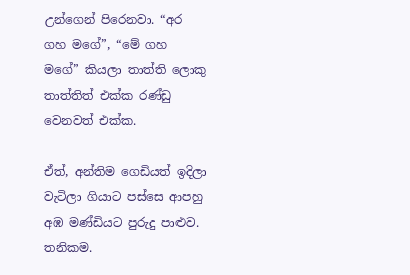උන්ගෙන් පිරෙනවා. “අර ගහ මගේ”, “මේ ගහ මගේ” කියලා තාත්ති ලොකු තාත්තිත් එක්ක රණ්ඩු වෙනවත් එක්ක.

ඒත්, අන්තිම ගෙඩියත් ඉදිලා වැටිලා ගියාට පස්සෙ ආපහු අඹ මණ්ඩියට පුරුදු පාළුව. තනිකම.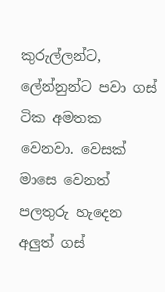කුරුල්ලන්ට, ලේන්නුන්ට පවා ගස් ටික අමතක වෙනවා. වෙසක් මාසෙ වෙනත් පලතුරු හැදෙන අලුත් ගස්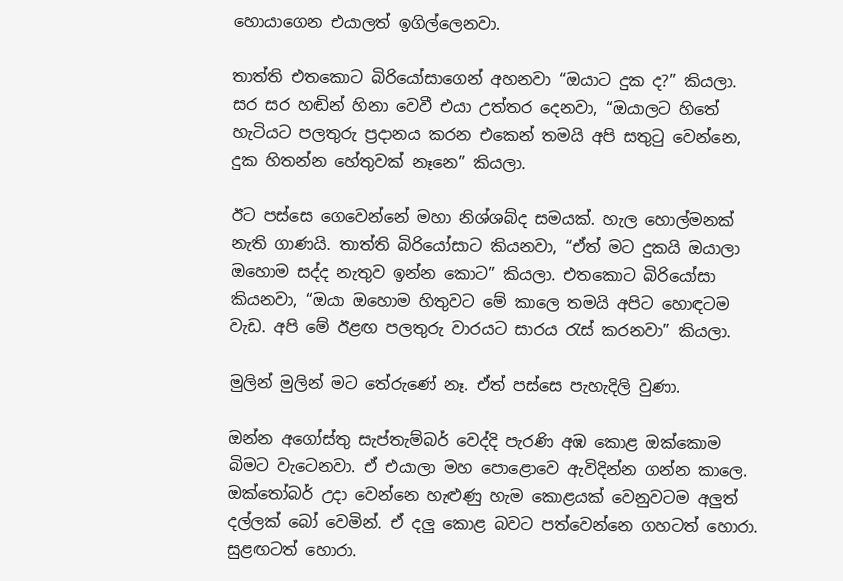හොයාගෙන එයාලත් ඉගිල්ලෙනවා.

තාත්ති එතකොට බිරියෝසාගෙන් අහනවා “ඔයාට දුක ද?” කියලා. සර සර හඬින් හිනා වෙවී එයා උත්තර දෙනවා, “ඔයාලට හිතේ හැටියට පලතුරු ප්‍රදානය කරන එකෙන් තමයි අපි සතුටු වෙන්නෙ, දුක හිතන්න හේතුවක් නෑනෙ” කියලා.

ඊට පස්සෙ ගෙවෙන්නේ මහා නිශ්ශබ්ද සමයක්. හැල හොල්මනක් නැති ගාණයි. තාත්ති බිරියෝසාට කියනවා, “ඒත් මට දුකයි ඔයාලා ඔහොම සද්ද නැතුව ඉන්න කොට” කියලා. එතකොට බිරියෝසා කියනවා, “ඔයා ඔහොම හිතුවට මේ කාලෙ තමයි අපිට හොඳටම වැඩ. අපි මේ ඊළඟ පලතුරු වාරයට සාරය රැස් කරනවා” කියලා.

මුලින් මුලින් මට තේරුණේ නෑ. ඒත් පස්සෙ පැහැදිලි වුණා.

ඔන්න අගෝස්තු සැප්තැම්බර් වෙද්දි පැරණි අඹ කොළ ඔක්කොම බිමට වැටෙනවා. ඒ එයාලා මහ පොළොවෙ ඇවිදින්න ගන්න කාලෙ. ඔක්තෝබර් උදා වෙන්නෙ හැළුණු හැම කොළයක් වෙනුවටම අලුත් දල්ලක් බෝ වෙමින්. ඒ දලු කොළ බවට පත්වෙන්නෙ ගහටත් හොරා. සුළඟටත් හොරා.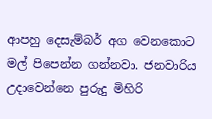ආපහු දෙසැම්බර් අග වෙනකොට මල් පිපෙන්න ගන්නවා. ජනවාරිය උදාවෙන්නෙ පුරුදු මිහිරි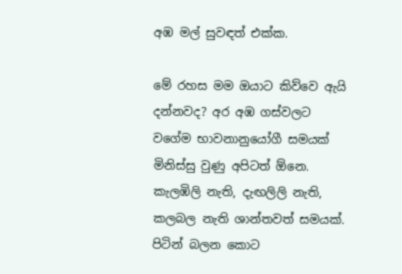අඹ මල් සුවඳත් එක්ක.

මේ රහස මම ඔයාට කිව්වෙ ඇයි දන්නවද? අර අඹ ගස්වලට වගේම භාවනානුයෝගී සමයක් මිනිස්සු වුණු අපිටත් ඕනෙ. කැලඹිලි නැති, දැඟලිලි නැති, කලබල නැති ශාන්තවත් සමයක්. පිටින් බලන කොට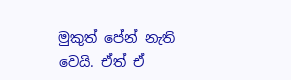මුකුත් පේන් නැති වෙයි. ඒත් ඒ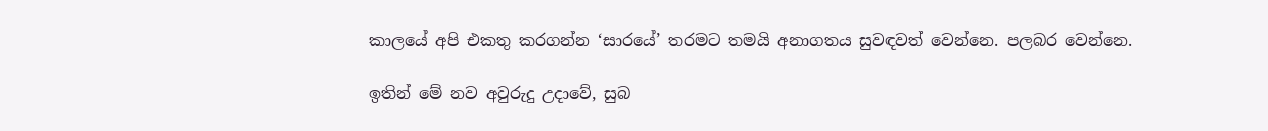කාලයේ අපි එකතු කරගන්න ‘සාරයේ’ තරමට තමයි අනාගතය සුවඳවත් වෙන්නෙ. පලබර වෙන්නෙ.

ඉතින් මේ නව අවුරුදු උදාවේ, සුබ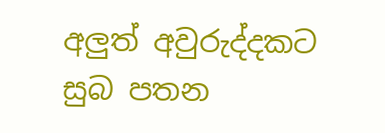අලුත් අවුරුද්දකට සුබ පතන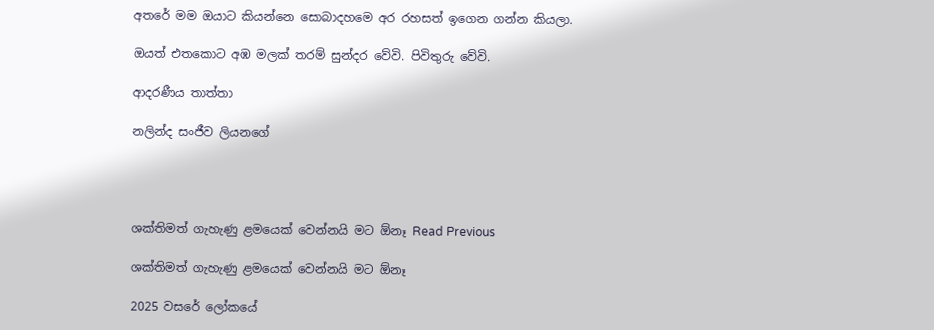අතරේ මම ඔයාට කියන්නෙ සොබාදහමෙ අර රහසත් ඉගෙන ගන්න කියලා.

ඔයත් එතකොට අඹ මලක් තරම් සුන්දර වේවි. පිවිතුරු වේවි.

ආදරණීය තාත්තා

නලින්ද සංජීව ලියනගේ




ශක්තිමත් ගැහැණු ළමයෙක් වෙන්නයි මට ඕනෑ Read Previous

ශක්තිමත් ගැහැණු ළමයෙක් වෙන්නයි මට ඕනෑ

2025 වසරේ ලෝකයේ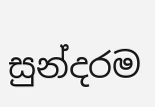සුන්දරම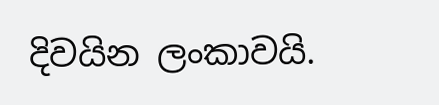දිවයින ලංකාවයි.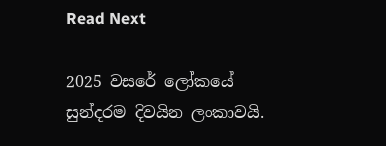Read Next

2025 වසරේ ලෝකයේ සුන්දරම දිවයින ලංකාවයි.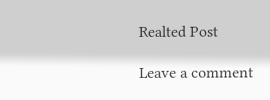Realted Post

Leave a comment